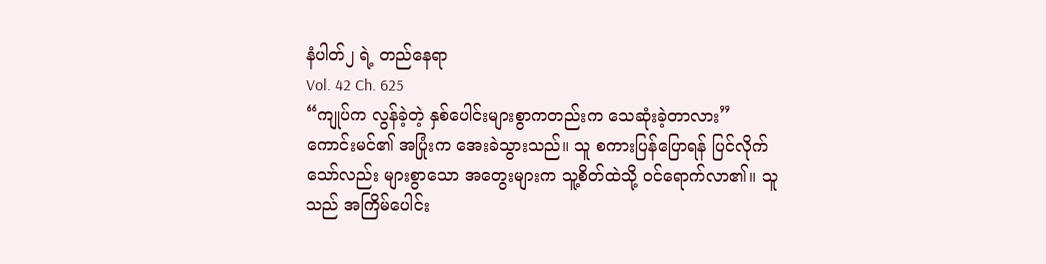နံပါတ်၂ ရဲ့ တည်နေရာ
Vol. 42 Ch. 625
“ကျုပ်က လွန်ခဲ့တဲ့ နှစ်ပေါင်းများစွာကတည်းက သေဆုံးခဲ့တာလား”
ကောင်းမင်၏ အပြုံးက အေးခဲသွားသည်။ သူ စကားပြန်ပြောရန် ပြင်လိုက်သော်လည်း များစွာသော အတွေးများက သူ့စိတ်ထဲသို့ ဝင်ရောက်လာ၏။ သူသည် အကြိမ်ပေါင်း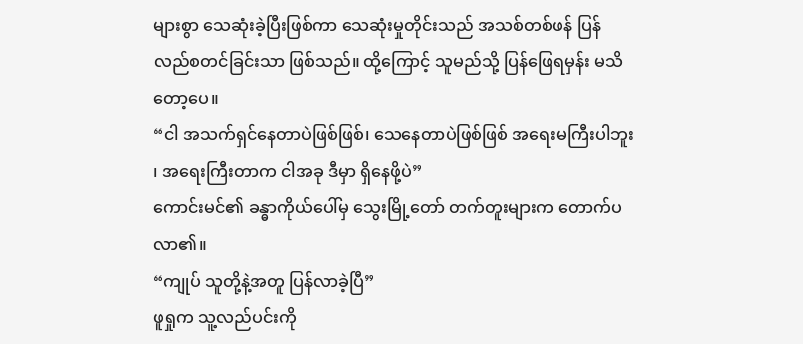များစွာ သေဆုံးခဲ့ပြီးဖြစ်ကာ သေဆုံးမှုတိုင်းသည် အသစ်တစ်ဖန် ပြန်လည်စတင်ခြင်းသာ ဖြစ်သည်။ ထို့ကြောင့် သူမည်သို့ ပြန်ဖြေရမှန်း မသိတော့ပေ။
“ငါ အသက်ရှင်နေတာပဲဖြစ်ဖြစ်၊ သေနေတာပဲဖြစ်ဖြစ် အရေးမကြီးပါဘူး ၊ အရေးကြီးတာက ငါအခု ဒီမှာ ရှိနေဖို့ပဲ”
ကောင်းမင်၏ ခန္ဓာကိုယ်ပေါ်မှ သွေးမြို့တော် တက်တူးများက တောက်ပလာ၏။
“ကျုပ် သူတို့နဲ့အတူ ပြန်လာခဲ့ပြီ”
ဖူရှုက သူ့လည်ပင်းကို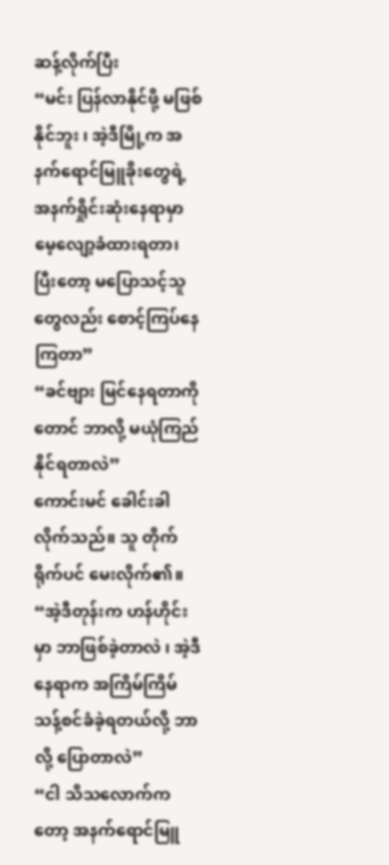ဆန့်လိုက်ပြီး
“မင်း ပြန်လာနိုင်ဖို့ မဖြစ်နိုင်ဘူး ၊ အဲ့ဒီမြို့က အနက်ရောင်မြူခိုးတွေရဲ့ အနက်ရှိုင်းဆုံးနေရာမှာ မေ့လျော့ခံထားရတာ၊ ပြီးတော့ မပြောသင့်သူတွေလည်း စောင့်ကြပ်နေကြတာ”
“ခင်ဗျား မြင်နေရတာကိုတောင် ဘာလို့ မယုံကြည်နိုင်ရတာလဲ”
ကောင်းမင် ခေါင်းခါလိုက်သည်။ သူ တိုက်ရိုက်ပင် မေးလိုက်၏။
“အဲ့ဒီတုန်းက ဟန်ဟိုင်းမှာ ဘာဖြစ်ခဲ့တာလဲ ၊ အဲ့ဒီနေရာက အကြိမ်ကြိမ် သန့်စင်ခံခဲ့ရတယ်လို့ ဘာလို့ ပြောတာလဲ”
“ငါ သိသလောက်ကတော့ အနက်ရောင်မြူ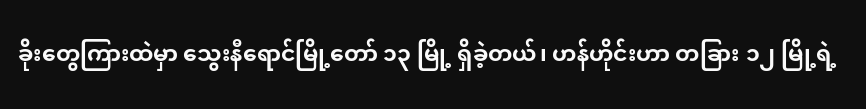ခိုးတွေကြားထဲမှာ သွေးနီရောင်မြို့တော် ၁၃ မြို့ ရှိခဲ့တယ်၊ ဟန်ဟိုင်းဟာ တခြား ၁၂ မြို့ရဲ့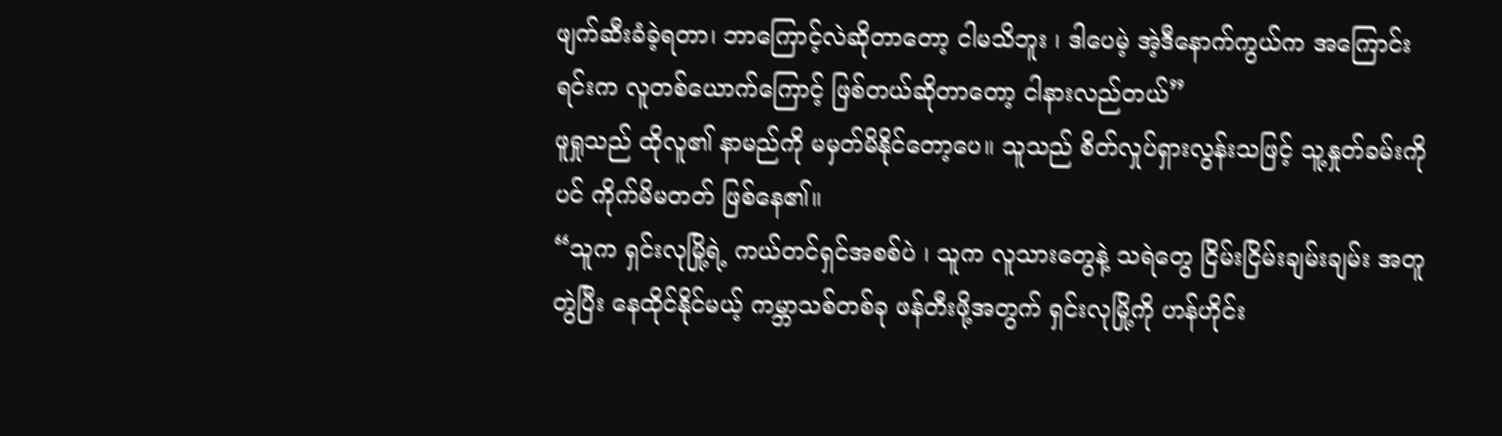ဖျက်ဆီးခံခဲ့ရတာ၊ ဘာကြောင့်လဲဆိုတာတော့ ငါမသိဘူး ၊ ဒါပေမဲ့ အဲ့ဒီနောက်ကွယ်က အကြောင်းရင်းက လူတစ်ယောက်ကြောင့် ဖြစ်တယ်ဆိုတာတော့ ငါနားလည်တယ်”
ဖူရှုသည် ထိုလူ၏ နာမည်ကို မမှတ်မိနိုင်တော့ပေ။ သူသည် စိတ်လှုပ်ရှားလွန်းသဖြင့် သူ့နှုတ်ခမ်းကိုပင် ကိုက်မိမတတ် ဖြစ်နေ၏။
“သူက ရှင်းလုမြို့ရဲ့ ကယ်တင်ရှင်အစစ်ပဲ ၊ သူက လူသားတွေနဲ့ သရဲတွေ ငြိမ်းငြိမ်းချမ်းချမ်း အတူတွဲပြီး နေထိုင်နိုင်မယ့် ကမ္ဘာသစ်တစ်ခု ဖန်တီးဖို့အတွက် ရှင်းလုမြို့ကို ဟန်ဟိုင်း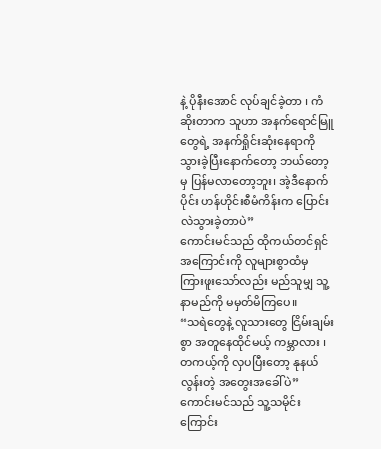နဲ့ ပိုနီးအောင် လုပ်ချင်ခဲ့တာ ၊ ကံဆိုးတာက သူဟာ အနက်ရောင်မြူတွေရဲ့ အနက်ရှိုင်းဆုံးနေရာကို သွားခဲ့ပြီးနောက်တော့ ဘယ်တော့မှ ပြန်မလာတော့ဘူး၊ အဲ့ဒီနောက်ပိုင်း ဟန်ဟိုင်းစီမံကိန်းက ပြောင်းလဲသွားခဲ့တာပဲ”
ကောင်းမင်သည် ထိုကယ်တင်ရှင်အကြောင်းကို လူများစွာထံမှ ကြားဖူးသော်လည်း မည်သူမျှ သူ့နာမည်ကို မမှတ်မိကြပေ။
“သရဲတွေနဲ့ လူသားတွေ ငြိမ်းချမ်းစွာ အတူနေထိုင်မယ့် ကမ္ဘာလား ၊ တကယ့်ကို လှပပြီးတော့ နုနယ်လွန်းတဲ့ အတွေးအခေါ်ပဲ”
ကောင်းမင်သည် သူ့သမိုင်းကြောင်း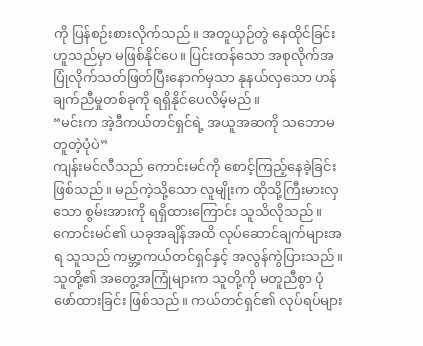ကို ပြန်စဉ်းစားလိုက်သည်။ အတူယှဉ်တွဲ နေထိုင်ခြင်းဟူသည်မှာ မဖြစ်နိုင်ပေ။ ပြင်းထန်သော အစုလိုက်အပြုံလိုက်သတ်ဖြတ်ပြီးနောက်မှသာ နုနယ်လှသော ဟန်ချက်ညီမှုတစ်ခုကို ရရှိနိုင်ပေလိမ့်မည်။
“မင်းက အဲ့ဒီကယ်တင်ရှင်ရဲ့ အယူအဆကို သဘောမတူတဲ့ပုံပဲ”
ကျန်းမင်လီသည် ကောင်းမင်ကို စောင့်ကြည့်နေခဲ့ခြင်း ဖြစ်သည်။ မည်ကဲ့သို့သော လူမျိုးက ထိုသို့ကြီးမားလှသော စွမ်းအားကို ရရှိထားကြောင်း သူသိလိုသည်။ ကောင်းမင်၏ ယခုအချိန်အထိ လုပ်ဆောင်ချက်များအရ သူသည် ကမ္ဘာ့ကယ်တင်ရှင်နှင့် အလွန်ကွဲပြားသည်။ သူတို့၏ အတွေ့အကြုံများက သူတို့ကို မတူညီစွာ ပုံဖော်ထားခြင်း ဖြစ်သည်။ ကယ်တင်ရှင်၏ လုပ်ရပ်များ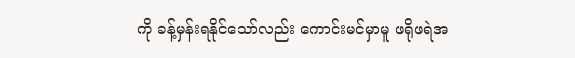ကို ခန့်မှန်းရနိုင်သော်လည်း ကောင်းမင်မှာမူ ဖရိုဖရဲအ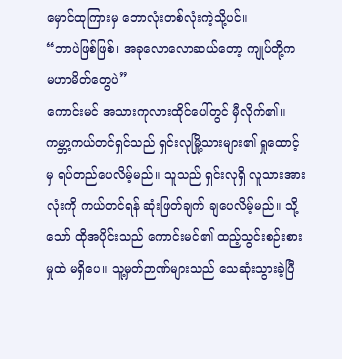မှောင်ထုကြားမှ ဘောလုံးတစ်လုံးကဲ့သို့ပင်။
“ဘာပဲဖြစ်ဖြစ်၊ အခုလောလောဆယ်တော့ ကျုပ်တို့က မဟာမိတ်တွေပဲ”
ကောင်းမင် အသားကုလားထိုင်ပေါ်တွင် မှီလိုက်၏။ ကမ္ဘာ့ကယ်တင်ရှင်သည် ရှင်းလုမြို့သားများ၏ ရှုထောင့်မှ ရပ်တည်ပေလိမ့်မည်။ သူသည် ရှင်းလုရှိ လူသားအားလုံးကို ကယ်တင်ရန် ဆုံးဖြတ်ချက် ချပေလိမ့်မည်။ သို့သော် ထိုအပိုင်းသည် ကောင်းမင်၏ ထည့်သွင်းစဉ်းစားမှုထဲ မရှိပေ။ သူ့မှတ်ဉာဏ်များသည် သေဆုံးသွားခဲ့ပြီ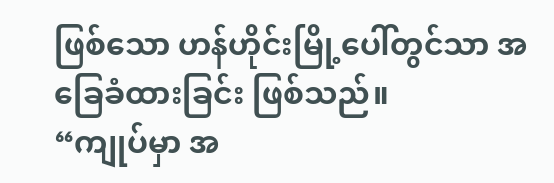ဖြစ်သော ဟန်ဟိုင်းမြို့ပေါ်တွင်သာ အခြေခံထားခြင်း ဖြစ်သည်။
“ကျုပ်မှာ အ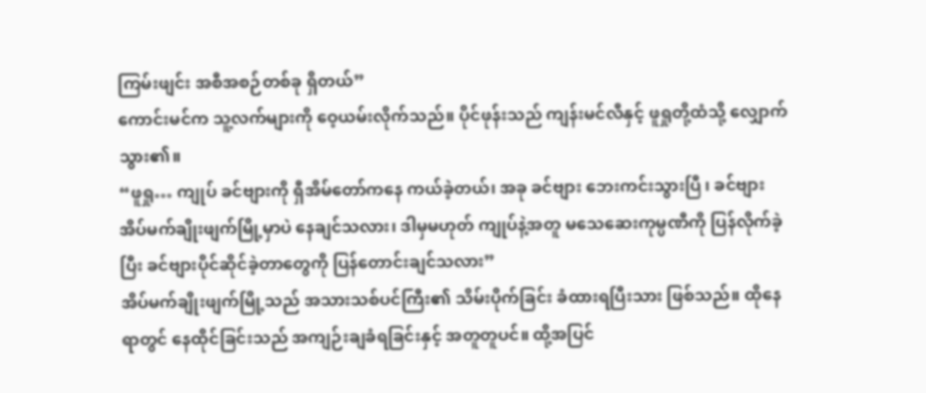ကြမ်းဖျင်း အစီအစဉ်တစ်ခု ရှိတယ်”
ကောင်းမင်က သူ့လက်များကို ဝေ့ယမ်းလိုက်သည်။ ပိုင်ဖုန်းသည် ကျန်းမင်လီနှင့် ဖူရှုတို့ထံသို့ လျှောက်သွား၏။
“ဖူရှု… ကျုပ် ခင်ဗျားကို ရှီအိမ်တော်ကနေ ကယ်ခဲ့တယ်၊ အခု ခင်ဗျား ဘေးကင်းသွားပြီ ၊ ခင်ဗျား အိပ်မက်ချိုးဖျက်မြို့မှာပဲ နေချင်သလား၊ ဒါမှမဟုတ် ကျုပ်နဲ့အတူ မသေဆေးကုမ္ပဏီကို ပြန်လိုက်ခဲ့ပြီး ခင်ဗျားပိုင်ဆိုင်ခဲ့တာတွေကို ပြန်တောင်းချင်သလား”
အိပ်မက်ချိုးဖျက်မြို့သည် အသားသစ်ပင်ကြီး၏ သိမ်းပိုက်ခြင်း ခံထားရပြီးသား ဖြစ်သည်။ ထိုနေရာတွင် နေထိုင်ခြင်းသည် အကျဉ်းချခံရခြင်းနှင့် အတူတူပင်။ ထို့အပြင်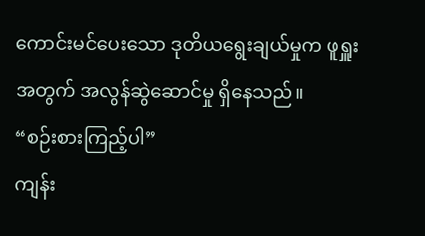ကောင်းမင်ပေးသော ဒုတိယရွေးချယ်မှုက ဖူရှူးအတွက် အလွန်ဆွဲဆောင်မှု ရှိနေသည်။
“စဉ်းစားကြည့်ပါ”
ကျန်း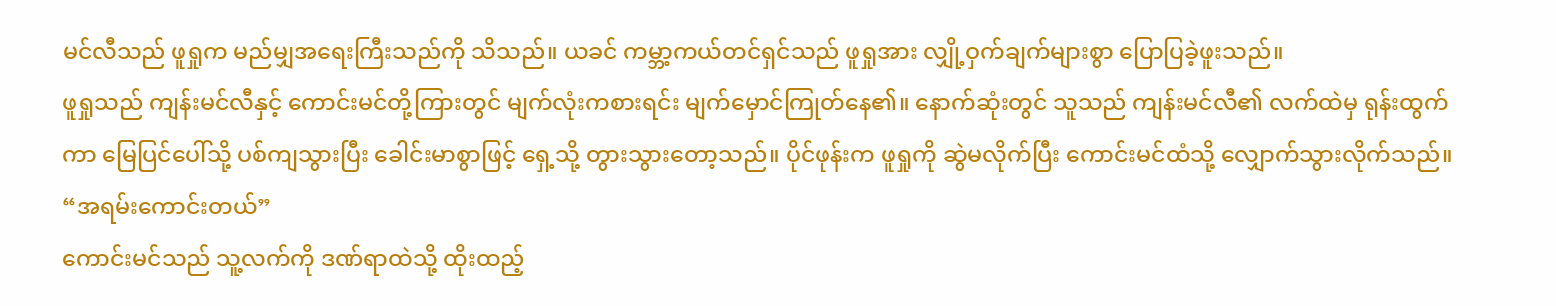မင်လီသည် ဖူရှုက မည်မျှအရေးကြီးသည်ကို သိသည်။ ယခင် ကမ္ဘာ့ကယ်တင်ရှင်သည် ဖူရှုအား လျှို့ဝှက်ချက်များစွာ ပြောပြခဲ့ဖူးသည်။
ဖူရှုသည် ကျန်းမင်လီနှင့် ကောင်းမင်တို့ကြားတွင် မျက်လုံးကစားရင်း မျက်မှောင်ကြုတ်နေ၏။ နောက်ဆုံးတွင် သူသည် ကျန်းမင်လီ၏ လက်ထဲမှ ရုန်းထွက်ကာ မြေပြင်ပေါ်သို့ ပစ်ကျသွားပြီး ခေါင်းမာစွာဖြင့် ရှေ့သို့ တွားသွားတော့သည်။ ပိုင်ဖုန်းက ဖူရှုကို ဆွဲမလိုက်ပြီး ကောင်းမင်ထံသို့ လျှောက်သွားလိုက်သည်။
“အရမ်းကောင်းတယ်”
ကောင်းမင်သည် သူ့လက်ကို ဒဏ်ရာထဲသို့ ထိုးထည့်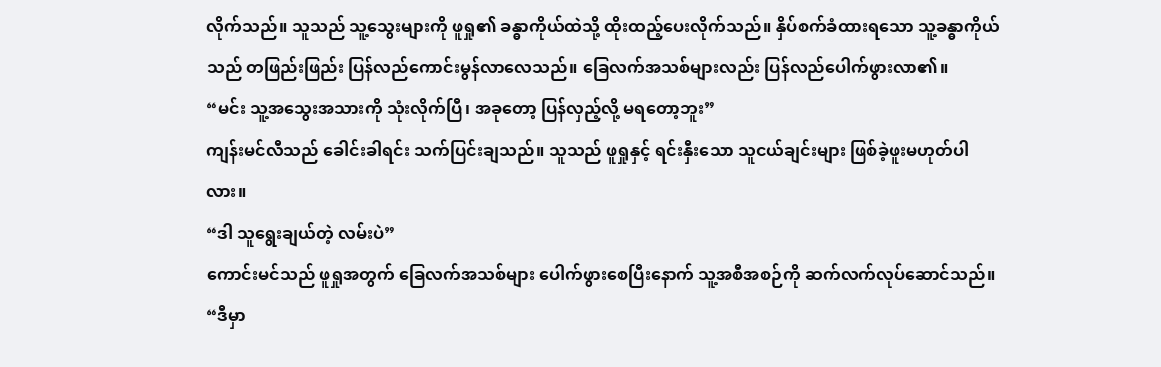လိုက်သည်။ သူသည် သူ့သွေးများကို ဖူရှု၏ ခန္ဓာကိုယ်ထဲသို့ ထိုးထည့်ပေးလိုက်သည်။ နှိပ်စက်ခံထားရသော သူ့ခန္ဓာကိုယ်သည် တဖြည်းဖြည်း ပြန်လည်ကောင်းမွန်လာလေသည်။ ခြေလက်အသစ်များလည်း ပြန်လည်ပေါက်ဖွားလာ၏။
“မင်း သူ့အသွေးအသားကို သုံးလိုက်ပြီ၊ အခုတော့ ပြန်လှည့်လို့ မရတော့ဘူး”
ကျန်းမင်လီသည် ခေါင်းခါရင်း သက်ပြင်းချသည်။ သူသည် ဖူရှုနှင့် ရင်းနှီးသော သူငယ်ချင်းများ ဖြစ်ခဲ့ဖူးမဟုတ်ပါလား။
“ဒါ သူရွေးချယ်တဲ့ လမ်းပဲ”
ကောင်းမင်သည် ဖူရှုအတွက် ခြေလက်အသစ်များ ပေါက်ဖွားစေပြီးနောက် သူ့အစီအစဉ်ကို ဆက်လက်လုပ်ဆောင်သည်။
“ဒီမှာ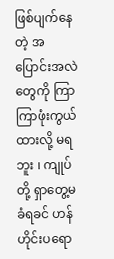ဖြစ်ပျက်နေတဲ့ အပြောင်းအလဲတွေကို ကြာကြာဖုံးကွယ်ထားလို့ မရဘူး ၊ ကျုပ်တို့ ရှာတွေ့မခံရခင် ဟန်ဟိုင်းပရော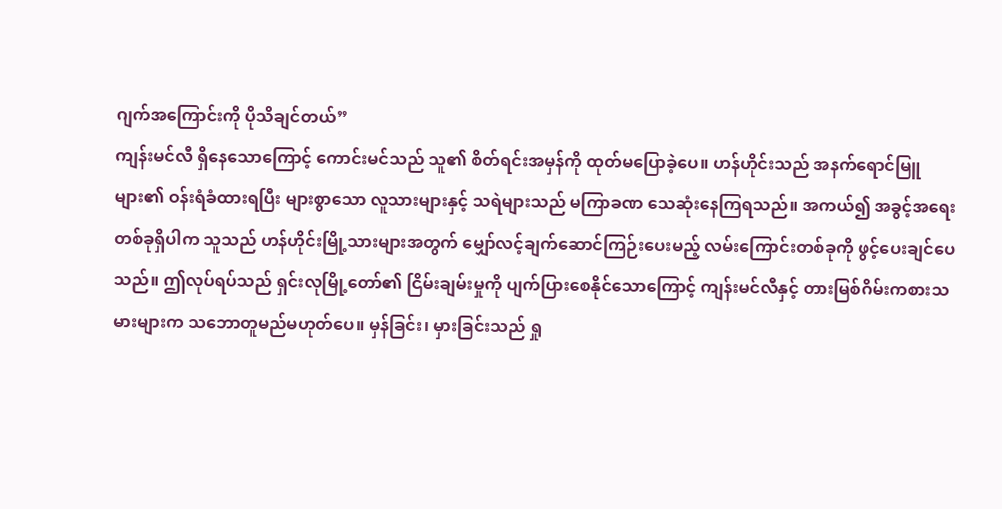ဂျက်အကြောင်းကို ပိုသိချင်တယ်”
ကျန်းမင်လီ ရှိနေသောကြောင့် ကောင်းမင်သည် သူ၏ စိတ်ရင်းအမှန်ကို ထုတ်မပြောခဲ့ပေ။ ဟန်ဟိုင်းသည် အနက်ရောင်မြူများ၏ ဝန်းရံခံထားရပြီး များစွာသော လူသားများနှင့် သရဲများသည် မကြာခဏ သေဆုံးနေကြရသည်။ အကယ်၍ အခွင့်အရေးတစ်ခုရှိပါက သူသည် ဟန်ဟိုင်းမြို့သားများအတွက် မျှော်လင့်ချက်ဆောင်ကြဉ်းပေးမည့် လမ်းကြောင်းတစ်ခုကို ဖွင့်ပေးချင်ပေသည်။ ဤလုပ်ရပ်သည် ရှင်းလုမြို့တော်၏ ငြိမ်းချမ်းမှုကို ပျက်ပြားစေနိုင်သောကြောင့် ကျန်းမင်လီနှင့် တားမြစ်ဂိမ်းကစားသမားများက သဘောတူမည်မဟုတ်ပေ။ မှန်ခြင်း၊ မှားခြင်းသည် ရှု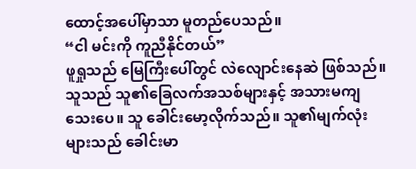ထောင့်အပေါ်မှာသာ မူတည်ပေသည်။
“ငါ မင်းကို ကူညီနိုင်တယ်”
ဖူရှုသည် မြေကြီးပေါ်တွင် လဲလျောင်းနေဆဲ ဖြစ်သည်။ သူသည် သူ၏ခြေလက်အသစ်များနှင့် အသားမကျသေးပေ။ သူ ခေါင်းမော့လိုက်သည်။ သူ၏မျက်လုံးများသည် ခေါင်းမာ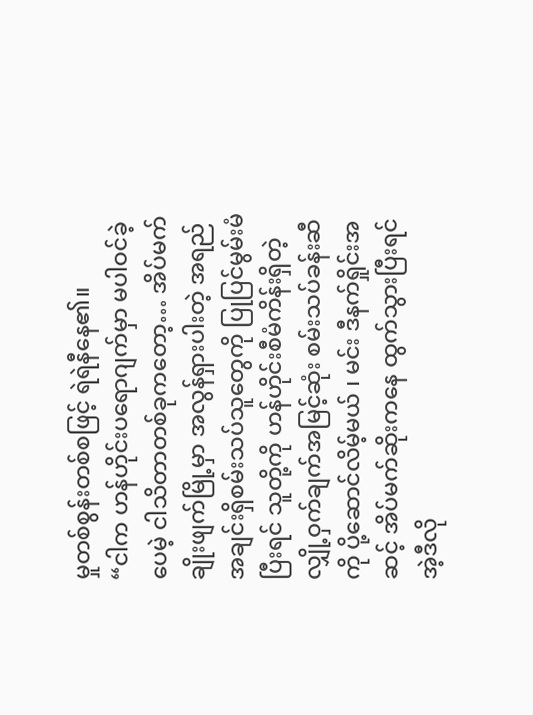မှုတစ်စွန်းတစ်စဖြင့် ရဲရဲနီနေ၏။
“ငါက ဟန်ဟိုင်းပရောဂျက်မှာ မပါဝင်ခဲ့ပေမဲ့ ငါသိတာတစ်ခုကတော့… အိပ်မက်ချိုးဖျက်မြို့မှာ အလွန်ရှားပါးတဲ့ အရည်အချင်းရှိစမ်းသပ်သူတွေကို ပြုပြင်မွမ်းမံပြီးရင် သူတို့ကို ဟန်ဟိုင်းစီမံကိန်းရှိတဲ့ လျှို့ဝှက်ချက်အမြင့်ဆုံး စမ်းသပ်ခန်းဆီကို ပို့ဆောင်လိမ့်မယ် ၊ မင်း ဒီနက်ရှိုင်းအဆင့် အိပ်မက်ဆိုးကနေ ထွက်သွားပြီးရင် အဲ့ဒီလို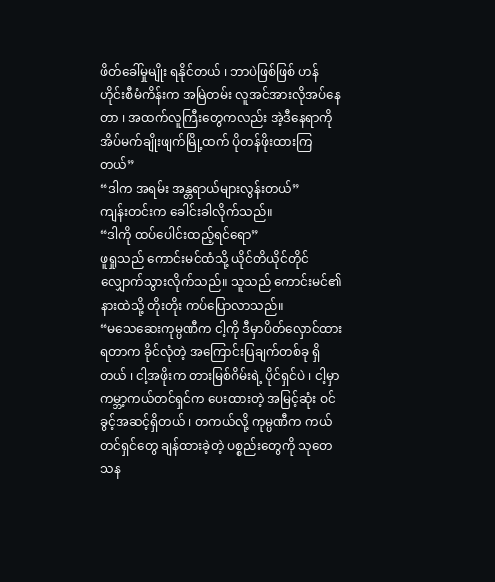ဖိတ်ခေါ်မှုမျိုး ရနိုင်တယ် ၊ ဘာပဲဖြစ်ဖြစ် ဟန်ဟိုင်းစီမံကိန်းက အမြဲတမ်း လူအင်အားလိုအပ်နေတာ ၊ အထက်လူကြီးတွေကလည်း အဲ့ဒီနေရာကို အိပ်မက်ချိုးဖျက်မြို့ထက် ပိုတန်ဖိုးထားကြတယ်”
“ဒါက အရမ်း အန္တရာယ်များလွန်းတယ်”
ကျန်းတင်းက ခေါင်းခါလိုက်သည်။
“ဒါကို ထပ်ပေါင်းထည့်ရင်ရော”
ဖူရှုသည် ကောင်းမင်ထံသို့ ယိုင်တိယိုင်တိုင် လျှောက်သွားလိုက်သည်။ သူသည် ကောင်းမင်၏ နားထဲသို့ တိုးတိုး ကပ်ပြောလာသည်။
“မသေဆေးကုမ္ပဏီက ငါ့ကို ဒီမှာပိတ်လှောင်ထားရတာက ခိုင်လုံတဲ့ အကြောင်းပြချက်တစ်ခု ရှိတယ် ၊ ငါ့အဖိုးက တားမြစ်ဂိမ်းရဲ့ ပိုင်ရှင်ပဲ ၊ ငါ့မှာ ကမ္ဘာ့ကယ်တင်ရှင်က ပေးထားတဲ့ အမြင့်ဆုံး ဝင်ခွင့်အဆင့်ရှိတယ် ၊ တကယ်လို့ ကုမ္ပဏီက ကယ်တင်ရှင်တွေ ချန်ထားခဲ့တဲ့ ပစ္စည်းတွေကို သုတေသန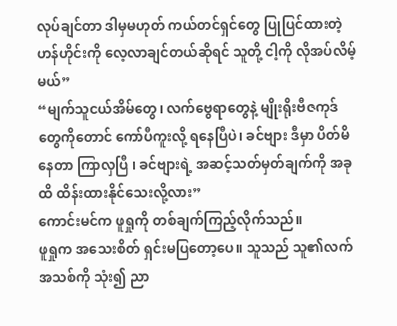လုပ်ချင်တာ ဒါမှမဟုတ် ကယ်တင်ရှင်တွေ ပြုပြင်ထားတဲ့ ဟန်ဟိုင်းကို လေ့လာချင်တယ်ဆိုရင် သူတို့ ငါ့ကို လိုအပ်လိမ့်မယ်”
“မျက်သူငယ်အိမ်တွေ၊ လက်ဗွေရာတွေနဲ့ မျိုးရိုးဗီဇကုဒ်တွေကိုတောင် ကော်ပီကူးလို့ ရနေပြီပဲ၊ ခင်ဗျား ဒီမှာ ပိတ်မိနေတာ ကြာလှပြီ ၊ ခင်ဗျားရဲ့ အဆင့်သတ်မှတ်ချက်ကို အခုထိ ထိန်းထားနိုင်သေးလို့လား”
ကောင်းမင်က ဖူရှုကို တစ်ချက်ကြည့်လိုက်သည်။
ဖူရှုက အသေးစိတ် ရှင်းမပြတော့ပေ။ သူသည် သူ၏လက်အသစ်ကို သုံး၍ ညာ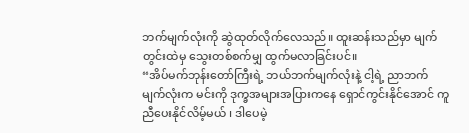ဘက်မျက်လုံးကို ဆွဲထုတ်လိုက်လေသည်။ ထူးဆန်းသည်မှာ မျက်တွင်းထဲမှ သွေးတစ်စက်မျှ ထွက်မလာခြင်းပင်။
“အိပ်မက်ဘုန်းတော်ကြီးရဲ့ ဘယ်ဘက်မျက်လုံးနဲ့ ငါ့ရဲ့ ညာဘက်မျက်လုံးက မင်းကို ဒုက္ခအများအပြားကနေ ရှောင်ကွင်းနိုင်အောင် ကူညီပေးနိုင်လိမ့်မယ် ၊ ဒါပေမဲ့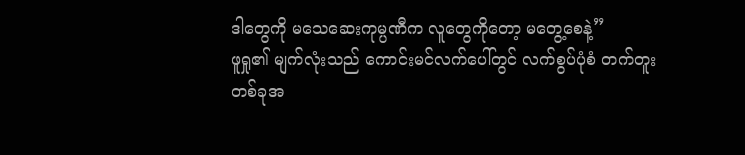ဒါတွေကို မသေဆေးကုမ္ပဏီက လူတွေကိုတော့ မတွေ့စေနဲ့”
ဖူရှု၏ မျက်လုံးသည် ကောင်းမင်လက်ပေါ်တွင် လက်စွပ်ပုံစံ တက်တူးတစ်ခုအ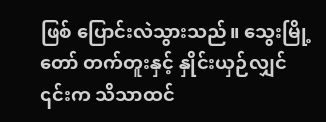ဖြစ် ပြောင်းလဲသွားသည်။ သွေးမြို့တော် တက်တူးနှင့် နှိုင်းယှဉ်လျှင် ၎င်းက သိသာထင်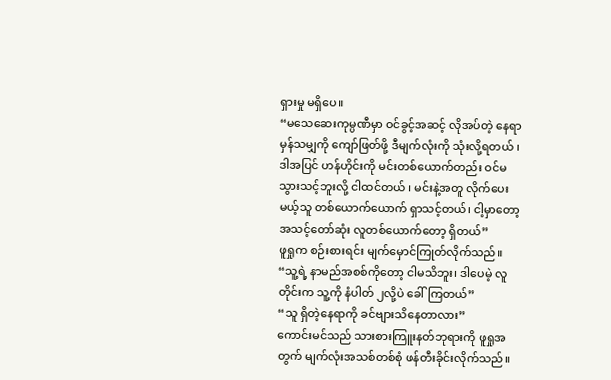ရှားမှု မရှိပေ။
“မသေဆေးကုမ္ပဏီမှာ ဝင်ခွင့်အဆင့် လိုအပ်တဲ့ နေရာမှန်သမျှကို ကျော်ဖြတ်ဖို့ ဒီမျက်လုံးကို သုံးလို့ရတယ် ၊ ဒါအပြင် ဟန်ဟိုင်းကို မင်းတစ်ယောက်တည်း ဝင်မသွားသင့်ဘူးလို့ ငါထင်တယ် ၊ မင်းနဲ့အတူ လိုက်ပေးမယ့်သူ တစ်ယောက်ယောက် ရှာသင့်တယ်၊ ငါ့မှာတော့ အသင့်တော်ဆုံး လူတစ်ယောက်တော့ ရှိတယ်”
ဖူရှုက စဉ်းစားရင်း မျက်မှောင်ကြုတ်လိုက်သည်။
“သူ့ရဲ့ နာမည်အစစ်ကိုတော့ ငါမသိဘူး၊ ဒါပေမဲ့ လူတိုင်းက သူ့ကို နံပါတ် ၂လို့ပဲ ခေါ်ကြတယ်”
“သူ ရှိတဲ့နေရာကို ခင်ဗျားသိနေတာလား”
ကောင်းမင်သည် သားစားကြူးနတ်ဘုရားကို ဖူရှုအတွက် မျက်လုံးအသစ်တစ်စုံ ဖန်တီးခိုင်းလိုက်သည်။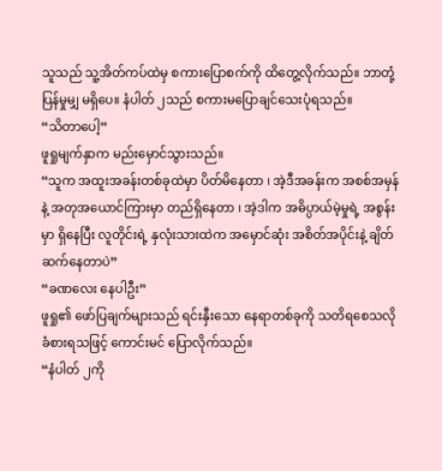သူသည် သူ့အိတ်ကပ်ထဲမှ စကားပြောစက်ကို ထိတွေ့လိုက်သည်။ ဘာတုံ့ပြန်မှုမျှ မရှိပေ။ နံပါတ် ၂သည် စကားမပြောချင်သေးပုံရသည်။
“သိတာပေါ့”
ဖူရှုမျက်နှာက မည်းမှောင်သွားသည်။
“သူက အထူးအခန်းတစ်ခုထဲမှာ ပိတ်မိနေတာ ၊ အဲ့ဒီအခန်းက အစစ်အမှန်နဲ့ အတုအယောင်ကြားမှာ တည်ရှိနေတာ ၊ အဲ့ဒါက အဓိပ္ပာယ်မဲ့မှုရဲ့ အစွန်းမှာ ရှိနေပြီး လူတိုင်းရဲ့ နှလုံးသားထဲက အမှောင်ဆုံး အစိတ်အပိုင်းနဲ့ ချိတ်ဆက်နေတာပဲ”
“ခဏလေး နေပါဦး”
ဖူရှု၏ ဖော်ပြချက်များသည် ရင်းနှီးသော နေရာတစ်ခုကို သတိရစေသလို ခံစားရသဖြင့် ကောင်းမင် ပြောလိုက်သည်။
“နံပါတ် ၂ကို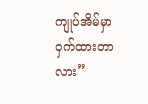ကျုပ်အိမ်မှာ ဝှက်ထားတာလား”